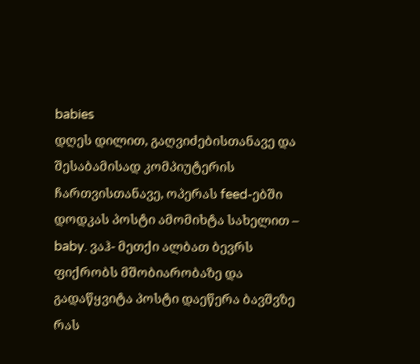babies
დღეს დილით, გაღვიძებისთანავე და შესაბამისად კომპიუტერის ჩართვისთანავე, ოპერას feed-ებში დოდკას პოსტი ამომიხტა სახელით – baby. ვაჰ- მეთქი ალბათ ბევრს ფიქრობს მშობიარობაზე და გადაწყვიტა პოსტი დაეწერა ბავშვზე რას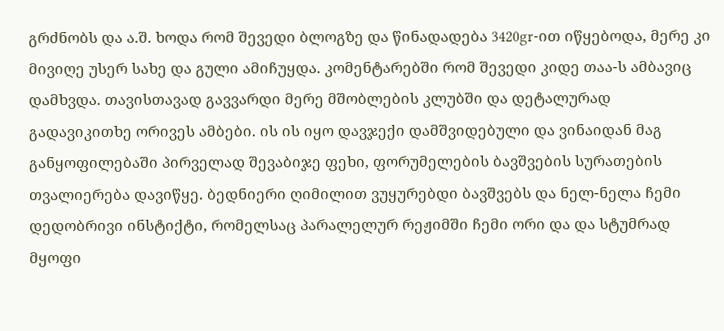გრძნობს და ა.შ. ხოდა რომ შევედი ბლოგზე და წინადადება 3420gr-ით იწყებოდა, მერე კი მივიღე უსერ სახე და გული ამიჩუყდა. კომენტარებში რომ შევედი კიდე თაა-ს ამბავიც დამხვდა. თავისთავად გავვარდი მერე მშობლების კლუბში და დეტალურად გადავიკითხე ორივეს ამბები. ის ის იყო დავჯექი დამშვიდებული და ვინაიდან მაგ განყოფილებაში პირველად შევაბიჯე ფეხი, ფორუმელების ბავშვების სურათების თვალიერება დავიწყე. ბედნიერი ღიმილით ვუყურებდი ბავშვებს და ნელ-ნელა ჩემი დედობრივი ინსტიქტი, რომელსაც პარალელურ რეჟიმში ჩემი ორი და და სტუმრად მყოფი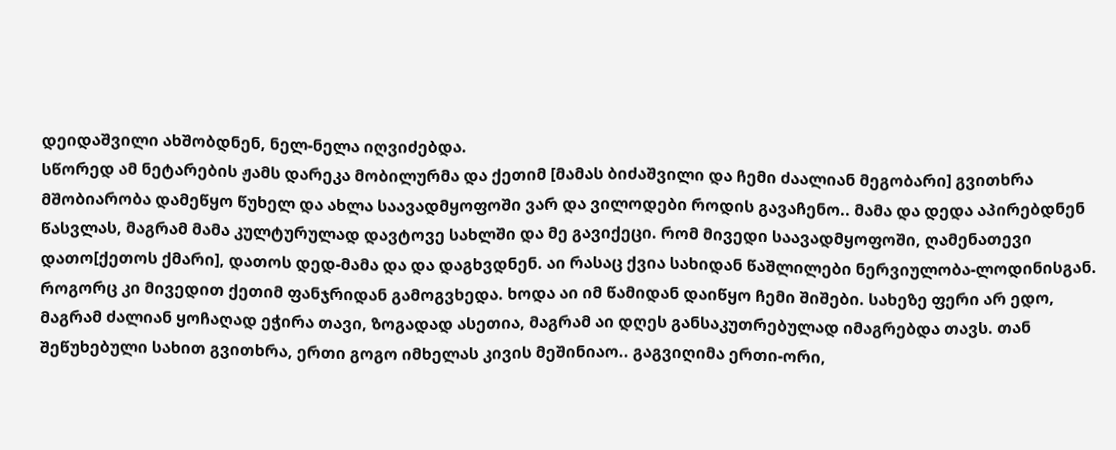დეიდაშვილი ახშობდნენ, ნელ-ნელა იღვიძებდა.
სწორედ ამ ნეტარების ჟამს დარეკა მობილურმა და ქეთიმ [მამას ბიძაშვილი და ჩემი ძაალიან მეგობარი] გვითხრა მშობიარობა დამეწყო წუხელ და ახლა საავადმყოფოში ვარ და ვილოდები როდის გავაჩენო.. მამა და დედა აპირებდნენ წასვლას, მაგრამ მამა კულტურულად დავტოვე სახლში და მე გავიქეცი. რომ მივედი საავადმყოფოში, ღამენათევი დათო[ქეთოს ქმარი], დათოს დედ-მამა და და დაგხვდნენ. აი რასაც ქვია სახიდან წაშლილები ნერვიულობა-ლოდინისგან. როგორც კი მივედით ქეთიმ ფანჯრიდან გამოგვხედა. ხოდა აი იმ წამიდან დაიწყო ჩემი შიშები. სახეზე ფერი არ ედო, მაგრამ ძალიან ყოჩაღად ეჭირა თავი, ზოგადად ასეთია, მაგრამ აი დღეს განსაკუთრებულად იმაგრებდა თავს. თან შეწუხებული სახით გვითხრა, ერთი გოგო იმხელას კივის მეშინიაო.. გაგვიღიმა ერთი-ორი,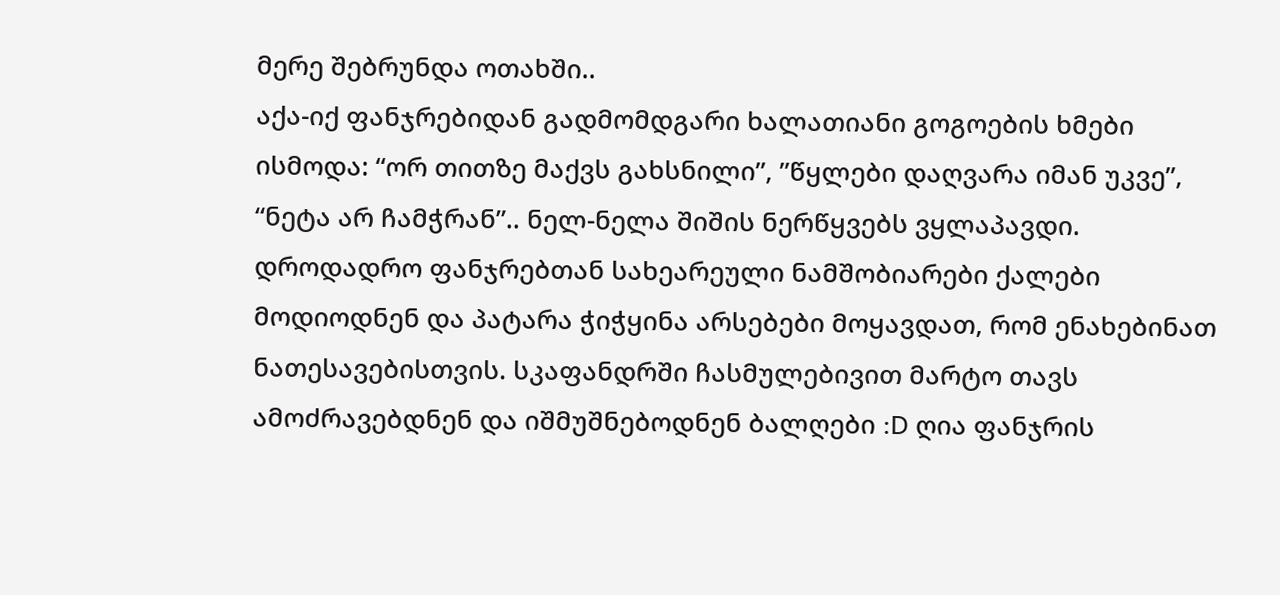მერე შებრუნდა ოთახში..
აქა-იქ ფანჯრებიდან გადმომდგარი ხალათიანი გოგოების ხმები ისმოდა: “ორ თითზე მაქვს გახსნილი”, ”წყლები დაღვარა იმან უკვე”, “ნეტა არ ჩამჭრან”.. ნელ-ნელა შიშის ნერწყვებს ვყლაპავდი. დროდადრო ფანჯრებთან სახეარეული ნამშობიარები ქალები მოდიოდნენ და პატარა ჭიჭყინა არსებები მოყავდათ, რომ ენახებინათ ნათესავებისთვის. სკაფანდრში ჩასმულებივით მარტო თავს ამოძრავებდნენ და იშმუშნებოდნენ ბალღები :D ღია ფანჯრის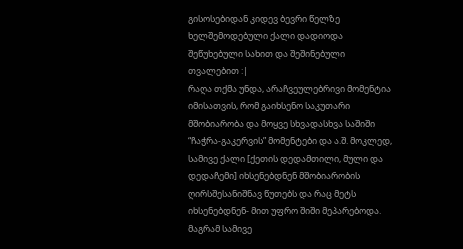გისოსებიდან კიდევ ბევრი წელზე ხელშემოდებული ქალი დადიოდა შეწუხებული სახით და შეშინებული თვალებით :|
რაღა თქმა უნდა, არაჩვეულებრივი მომენტია იმისათვის, რომ გაიხსენო საკუთარი მშობიარობა და მოყვე სხვადასხვა საშიში “ჩაჭრა-გაკერვის” მომენტები და ა.შ. მოკლედ, სამივე ქალი [ქეთის დედამთილი, მული და დედაჩემი] იხსენებდნენ მშობიარობის ღირსშესანიშნავ წუთებს და რაც მეტს იხსენებდნენ- მით უფრო შიში მეპარებოდა. მაგრამ სამივე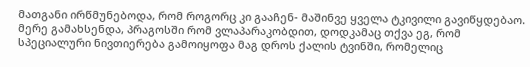მათგანი ირწმუნებოდა, რომ როგორც კი გააჩენ- მაშინვე ყველა ტკივილი გავიწყდებაო. მერე გამახსენდა, პრაგოსში რომ ვლაპარაკობდით, დოდკამაც თქვა ეგ, რომ სპეციალური ნივთიერება გამოიყოფა მაგ დროს ქალის ტვინში, რომელიც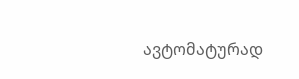ავტომატურად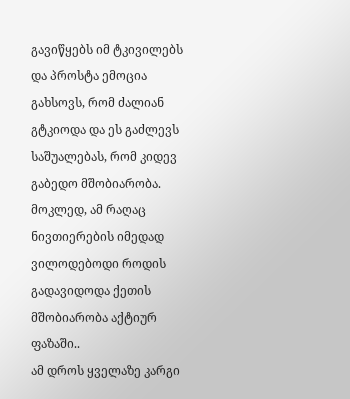გავიწყებს იმ ტკივილებს და პროსტა ემოცია გახსოვს, რომ ძალიან გტკიოდა და ეს გაძლევს საშუალებას, რომ კიდევ გაბედო მშობიარობა. მოკლედ, ამ რაღაც ნივთიერების იმედად ვილოდებოდი როდის გადავიდოდა ქეთის მშობიარობა აქტიურ ფაზაში..
ამ დროს ყველაზე კარგი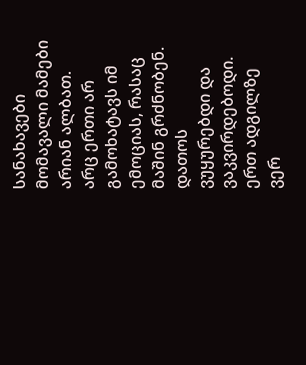სანახავები მომავალი მამები არიან ალბათ. არც ერთი არ გამოხატავს იმ ემოციას, რასაც მაშინ გრძნობენ. დათოს ვუყურებდი და ვაკვირდებოდი. ერთ ადგილზე ვერ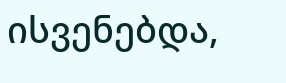ისვენებდა,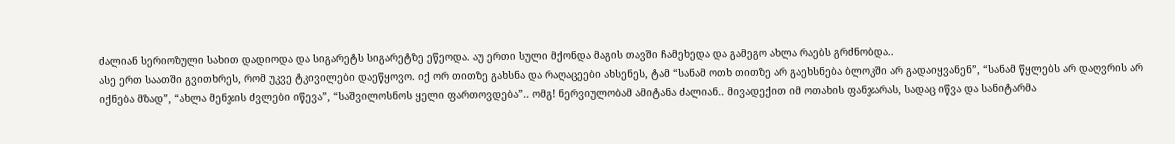ძალიან სერიოზული სახით დადიოდა და სიგარეტს სიგარეტზე ეწეოდა. აუ ერთი სული მქონდა მაგის თავში ჩამეხედა და გამეგო ახლა რაებს გრძნობდა..
ასე ერთ საათში გვითხრეს, რომ უკვე ტკივილები დაეწყოვო. იქ ორ თითზე გახსნა და რაღაცეები ახსენეს, ტამ “სანამ ოთხ თითზე არ გაეხსნება ბლოკში არ გადაიყვანენ”, “სანამ წყლებს არ დაღვრის არ იქნება მზად”, “ახლა მენჯის ძვლები იწევა”, “საშვილოსნოს ყელი ფართოვდება”.. ომგ! ნერვიულობამ ამიტანა ძალიან.. მივადექით იმ ოთახის ფანჯარას, სადაც იწვა და სანიტარმა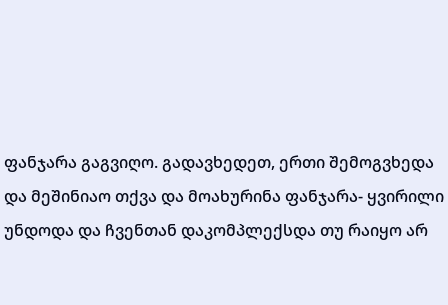ფანჯარა გაგვიღო. გადავხედეთ, ერთი შემოგვხედა და მეშინიაო თქვა და მოახურინა ფანჯარა- ყვირილი უნდოდა და ჩვენთან დაკომპლექსდა თუ რაიყო არ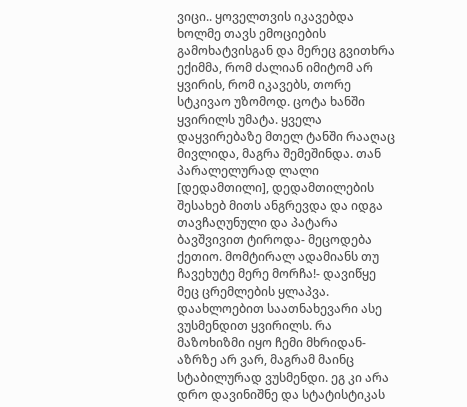ვიცი.. ყოველთვის იკავებდა ხოლმე თავს ემოციების გამოხატვისგან და მერეც გვითხრა ექიმმა, რომ ძალიან იმიტომ არ ყვირის, რომ იკავებს, თორე სტკივაო უზომოდ. ცოტა ხანში ყვირილს უმატა. ყველა დაყვირებაზე მთელ ტანში რააღაც მივლიდა, მაგრა შემეშინდა. თან პარალელურად ლალი [დედამთილი], დედამთილების შესახებ მითს ანგრევდა და იდგა თავჩაღუნული და პატარა ბავშვივით ტიროდა- მეცოდება ქეთიო. მომტირალ ადამიანს თუ ჩავეხუტე მერე მორჩა!- დავიწყე მეც ცრემლების ყლაპვა. დაახლოებით საათნახევარი ასე ვუსმენდით ყვირილს. რა მაზოხიზმი იყო ჩემი მხრიდან- აზრზე არ ვარ, მაგრამ მაინც სტაბილურად ვუსმენდი. ეგ კი არა დრო დავინიშნე და სტატისტიკას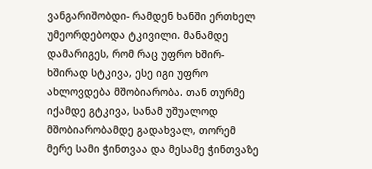ვანგარიშობდი- რამდენ ხანში ერთხელ უმეორდებოდა ტკივილი. მანამდე დამარიგეს, რომ რაც უფრო ხშირ-ხშირად სტკივა, ესე იგი უფრო ახლოვდება მშობიარობა. თან თურმე იქამდე გტკივა, სანამ უშუალოდ მშობიარობამდე გადახვალ, თორემ მერე სამი ჭინთვაა და მესამე ჭინთვაზე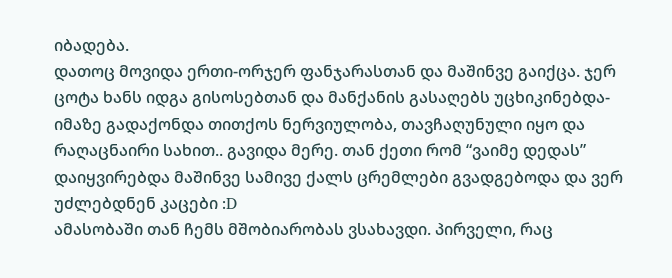იბადება.
დათოც მოვიდა ერთი-ორჯერ ფანჯარასთან და მაშინვე გაიქცა. ჯერ ცოტა ხანს იდგა გისოსებთან და მანქანის გასაღებს უცხიკინებდა- იმაზე გადაქონდა თითქოს ნერვიულობა, თავჩაღუნული იყო და რაღაცნაირი სახით.. გავიდა მერე. თან ქეთი რომ “ვაიმე დედას” დაიყვირებდა მაშინვე სამივე ქალს ცრემლები გვადგებოდა და ვერ უძლებდნენ კაცები :D
ამასობაში თან ჩემს მშობიარობას ვსახავდი. პირველი, რაც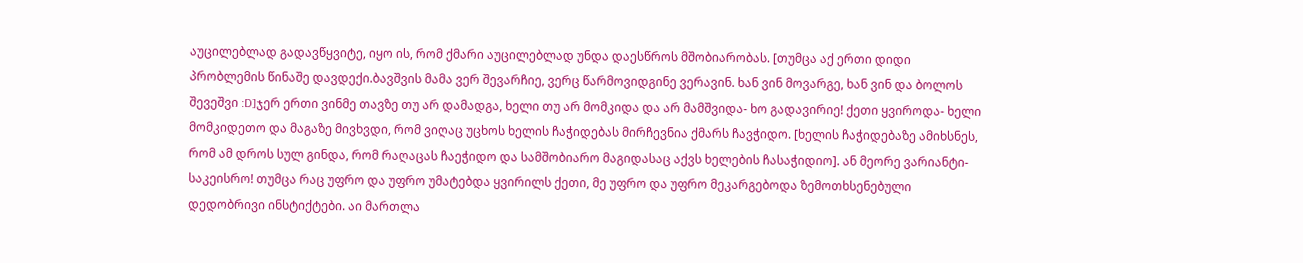აუცილებლად გადავწყვიტე, იყო ის, რომ ქმარი აუცილებლად უნდა დაესწროს მშობიარობას. [თუმცა აქ ერთი დიდი პრობლემის წინაშე დავდექი.ბავშვის მამა ვერ შევარჩიე, ვერც წარმოვიდგინე ვერავინ. ხან ვინ მოვარგე, ხან ვინ და ბოლოს შევეშვი :D]ჯერ ერთი ვინმე თავზე თუ არ დამადგა, ხელი თუ არ მომკიდა და არ მამშვიდა- ხო გადავირიე! ქეთი ყვიროდა- ხელი მომკიდეთო და მაგაზე მივხვდი, რომ ვიღაც უცხოს ხელის ჩაჭიდებას მირჩევნია ქმარს ჩავჭიდო. [ხელის ჩაჭიდებაზე ამიხსნეს, რომ ამ დროს სულ გინდა, რომ რაღაცას ჩაეჭიდო და სამშობიარო მაგიდასაც აქვს ხელების ჩასაჭიდიო]. ან მეორე ვარიანტი- საკეისრო! თუმცა რაც უფრო და უფრო უმატებდა ყვირილს ქეთი, მე უფრო და უფრო მეკარგებოდა ზემოთხსენებული დედობრივი ინსტიქტები. აი მართლა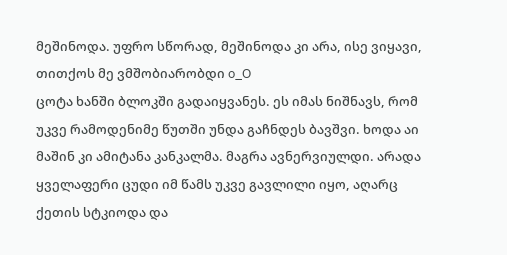მეშინოდა. უფრო სწორად, მეშინოდა კი არა, ისე ვიყავი, თითქოს მე ვმშობიარობდი o_O
ცოტა ხანში ბლოკში გადაიყვანეს. ეს იმას ნიშნავს, რომ უკვე რამოდენიმე წუთში უნდა გაჩნდეს ბავშვი. ხოდა აი მაშინ კი ამიტანა კანკალმა. მაგრა ავნერვიულდი. არადა ყველაფერი ცუდი იმ წამს უკვე გავლილი იყო, აღარც ქეთის სტკიოდა და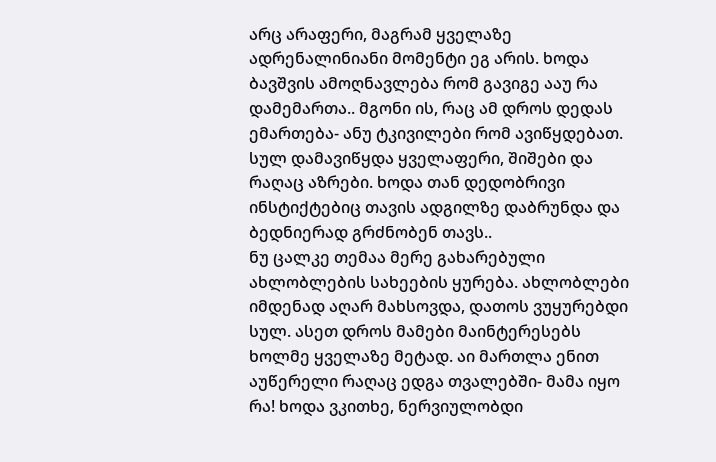არც არაფერი, მაგრამ ყველაზე ადრენალინიანი მომენტი ეგ არის. ხოდა ბავშვის ამოღნავლება რომ გავიგე ააუ რა დამემართა.. მგონი ის, რაც ამ დროს დედას ემართება- ანუ ტკივილები რომ ავიწყდებათ. სულ დამავიწყდა ყველაფერი, შიშები და რაღაც აზრები. ხოდა თან დედობრივი ინსტიქტებიც თავის ადგილზე დაბრუნდა და ბედნიერად გრძნობენ თავს..
ნუ ცალკე თემაა მერე გახარებული ახლობლების სახეების ყურება. ახლობლები იმდენად აღარ მახსოვდა, დათოს ვუყურებდი სულ. ასეთ დროს მამები მაინტერესებს ხოლმე ყველაზე მეტად. აი მართლა ენით აუწერელი რაღაც ედგა თვალებში- მამა იყო რა! ხოდა ვკითხე, ნერვიულობდი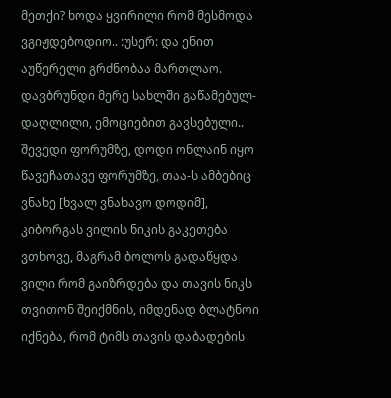მეთქი? ხოდა ყვირილი რომ მესმოდა ვგიჟდებოდიო.. :უსერ: და ენით აუწერელი გრძნობაა მართლაო.
დავბრუნდი მერე სახლში გაწამებულ-დაღლილი, ემოციებით გავსებული.. შევედი ფორუმზე, დოდი ონლაინ იყო წავეჩათავე ფორუმზე, თაა-ს ამბებიც ვნახე [ხვალ ვნახავო დოდიმ], კიბორგას ვილის ნიკის გაკეთება ვთხოვე, მაგრამ ბოლოს გადაწყდა ვილი რომ გაიზრდება და თავის ნიკს თვითონ შეიქმნის, იმდენად ბლატნოი იქნება, რომ ტიმს თავის დაბადების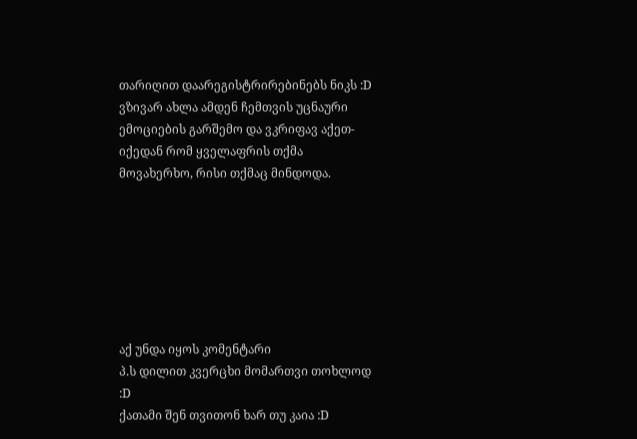თარიღით დაარეგისტრირებინებს ნიკს :D
ვზივარ ახლა ამდენ ჩემთვის უცნაური ემოციების გარშემო და ვკრიფავ აქეთ-იქედან რომ ყველაფრის თქმა მოვახერხო, რისი თქმაც მინდოდა.







აქ უნდა იყოს კომენტარი
პ.ს დილით კვერცხი მომართვი თოხლოდ :D
ქათამი შენ თვითონ ხარ თუ კაია :D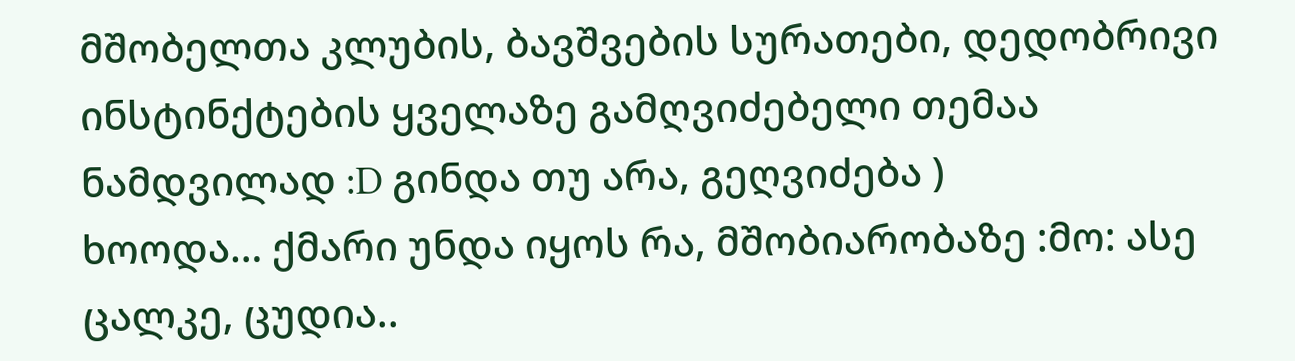მშობელთა კლუბის, ბავშვების სურათები, დედობრივი ინსტინქტების ყველაზე გამღვიძებელი თემაა ნამდვილად :D გინდა თუ არა, გეღვიძება )
ხოოდა… ქმარი უნდა იყოს რა, მშობიარობაზე :მო: ასე ცალკე, ცუდია..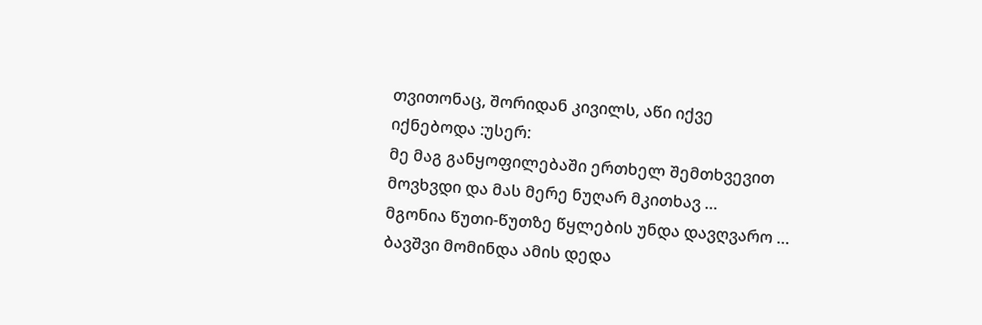თვითონაც, შორიდან კივილს, აწი იქვე იქნებოდა :უსერ:
მე მაგ განყოფილებაში ერთხელ შემთხვევით მოვხვდი და მას მერე ნუღარ მკითხავ …
მგონია წუთი-წუთზე წყლების უნდა დავღვარო …
ბავშვი მომინდა ამის დედა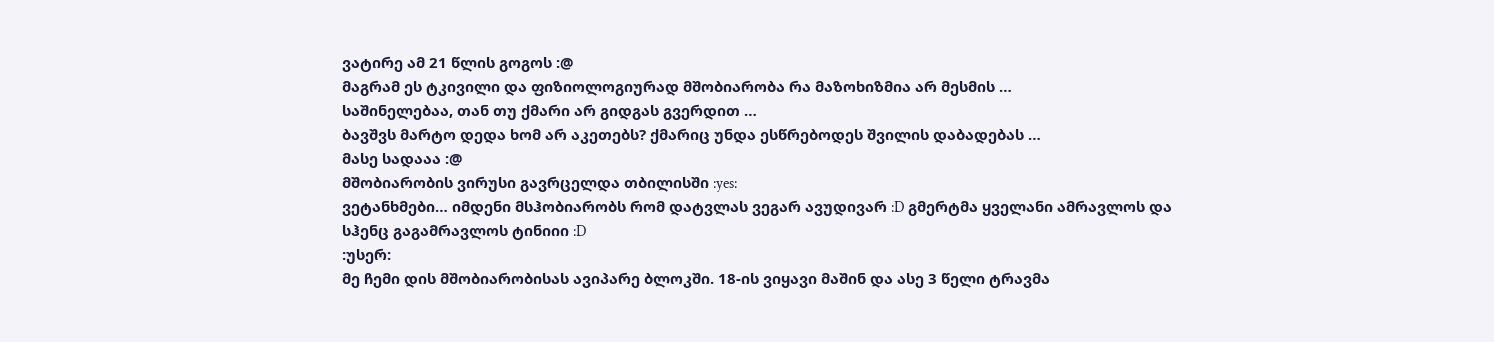ვატირე ამ 21 წლის გოგოს :@
მაგრამ ეს ტკივილი და ფიზიოლოგიურად მშობიარობა რა მაზოხიზმია არ მესმის …
საშინელებაა, თან თუ ქმარი არ გიდგას გვერდით …
ბავშვს მარტო დედა ხომ არ აკეთებს? ქმარიც უნდა ესწრებოდეს შვილის დაბადებას …
მასე სადააა :@
მშობიარობის ვირუსი გავრცელდა თბილისში :yes:
ვეტანხმები… იმდენი მსჰობიარობს რომ დატვლას ვეგარ ავუდივარ :D გმერტმა ყველანი ამრავლოს და სჰენც გაგამრავლოს ტინიიი :D
:უსერ:
მე ჩემი დის მშობიარობისას ავიპარე ბლოკში. 18-ის ვიყავი მაშინ და ასე 3 წელი ტრავმა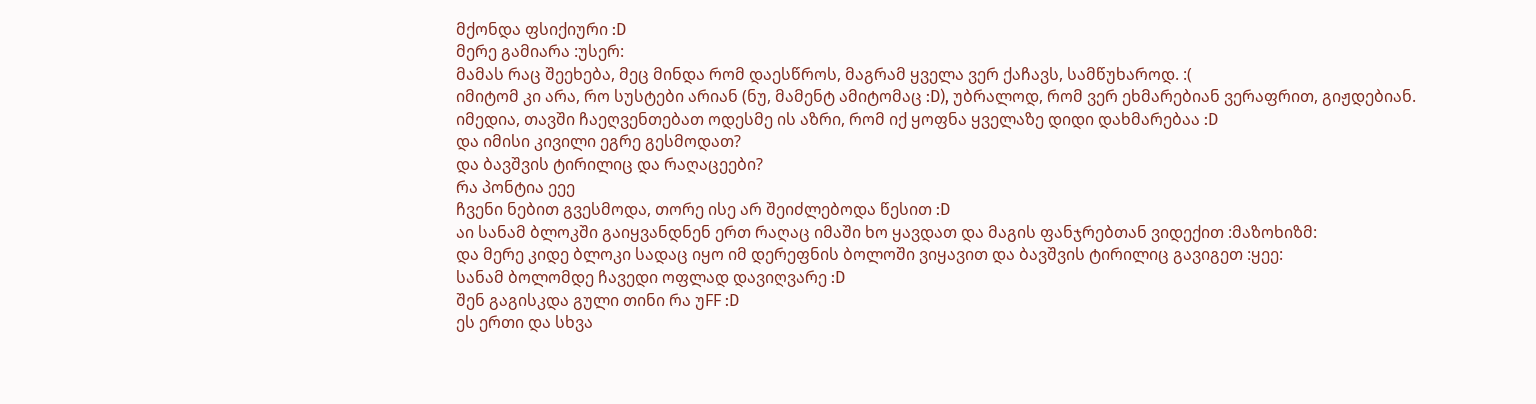მქონდა ფსიქიური :D
მერე გამიარა :უსერ:
მამას რაც შეეხება, მეც მინდა რომ დაესწროს, მაგრამ ყველა ვერ ქაჩავს, სამწუხაროდ. :(
იმიტომ კი არა, რო სუსტები არიან (ნუ, მამენტ ამიტომაც :D), უბრალოდ, რომ ვერ ეხმარებიან ვერაფრით, გიჟდებიან. იმედია, თავში ჩაეღვენთებათ ოდესმე ის აზრი, რომ იქ ყოფნა ყველაზე დიდი დახმარებაა :D
და იმისი კივილი ეგრე გესმოდათ?
და ბავშვის ტირილიც და რაღაცეები?
რა პონტია ეეე
ჩვენი ნებით გვესმოდა, თორე ისე არ შეიძლებოდა წესით :D
აი სანამ ბლოკში გაიყვანდნენ ერთ რაღაც იმაში ხო ყავდათ და მაგის ფანჯრებთან ვიდექით :მაზოხიზმ:
და მერე კიდე ბლოკი სადაც იყო იმ დერეფნის ბოლოში ვიყავით და ბავშვის ტირილიც გავიგეთ :ყეე:
სანამ ბოლომდე ჩავედი ოფლად დავიღვარე :D
შენ გაგისკდა გული თინი რა უFF :D
ეს ერთი და სხვა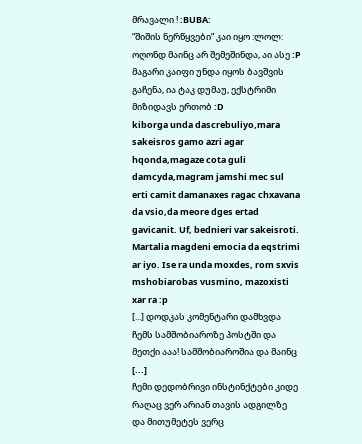მრავალი ! :BUBA:
“შიშის ნერწყვები” კაი იყო :ლოლ: ოღონდ მაინც არ შემეშინდა, აი ასე :P მაგარი კაიფი უნდა იყოს ბავშვის გაჩენა, ია ტაკ დუმაუ, ექსტრიმი მიზიდავს ერთობ :D
kiborga unda dascrebuliyo,mara sakeisros gamo azri agar hqonda,magaze cota guli damcyda,magram jamshi mec sul erti camit damanaxes ragac chxavana da vsio,da meore dges ertad gavicanit. Uf, bednieri var sakeisroti. Martalia magdeni emocia da eqstrimi ar iyo. Ise ra unda moxdes, rom sxvis mshobiarobas vusmino, mazoxisti xar ra :p
[...] დოდკას კომენტარი დამხვდა ჩემს სამშობიაროზე პოსტში და მეთქი ააა! სამშობიაროშია და მაინც [...]
ჩემი დედობრივი ინსტინქტები კიდე რაღაც ვერ არიან თავის ადგილზე და მითუმეტეს ვერც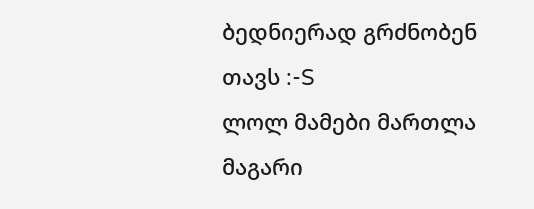ბედნიერად გრძნობენ თავს :-S
ლოლ მამები მართლა მაგარი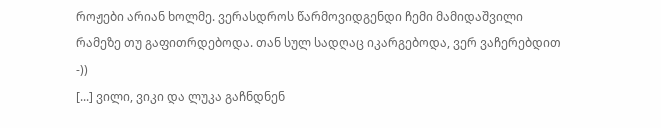როჟები არიან ხოლმე. ვერასდროს წარმოვიდგენდი ჩემი მამიდაშვილი რამეზე თუ გაფითრდებოდა. თან სულ სადღაც იკარგებოდა, ვერ ვაჩერებდით -))
[...] ვილი, ვიკი და ლუკა გაჩნდნენ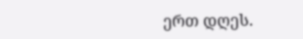ერთ დღეს.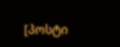[პოსტი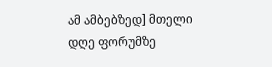ამ ამბებზედ] მთელი დღე ფორუმზე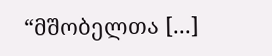“მშობელთა [...]